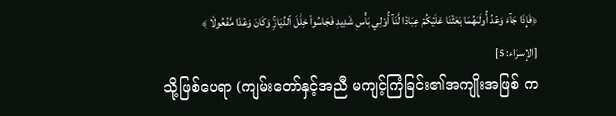﴿فَإِذَا جَآءَ وَعۡدُ أُولَىٰهُمَا بَعَثۡنَا عَلَيۡكُمۡ عِبَادٗا لَّنَآ أُوْلِي بَأۡسٖ شَدِيدٖ فَجَاسُواْ خِلَٰلَ ٱلدِّيَارِۚ وَكَانَ وَعۡدٗا مَّفۡعُولٗا ﴾
[الإسرَاء: 5]
သို့ဖြစ်ပေရာ (ကျမ်းတော်နှင့်အညီ မကျင့်ကြံခြင်း၏အကျိုးအဖြစ် က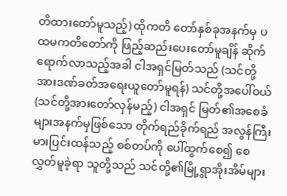တိထားတော်မူသည့်) ထိုကတိ တော်နှစ်ခုအနက်မှ ပထမကတိတော်ကို ဖြည့်ဆည်းပေးတော်မူချိန် ဆိုက်ရောက်လာသည့်အခါ ငါအရှင်မြတ်သည် (သင်တို့အားဒဏ်ခတ်အရေးယူတော်မူရန်) သင်တို့အပေါ်ဝယ် (သင်တို့အားတော်လှန်မည့်) ငါအရှင် မြတ်၏အစေခံများအနက်မှဖြစ်သော တိုက်ရည်ခိုက်ရည် အလွန်ကြီးမားပြင်းထန်သည့် စစ်တပ်ကို ပေါ်ထွက်စေ၍ စေလွှတ်မူခဲ့ရာ သူတို့သည် သင်တို့၏မြို့ရွာအိုးအိမ်များ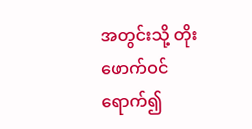အတွင်းသို့ တိုးဖောက်ဝင်ရောက်၍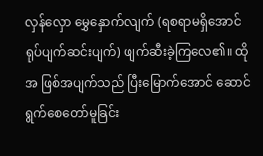လှန်လှော မွှေနှောက်လျက် (ရစရာမရှိအောင် ရုပ်ပျက်ဆင်းပျက်) ဖျက်ဆီးခဲ့ကြလေ၏။ ထိုအ ဖြစ်အပျက်သည် ပြီးမြောက်အောင် ဆောင်ရွက်စေတော်မူခြင်း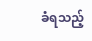ခံရသည့်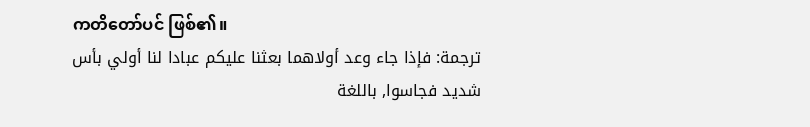ကတိတော်ပင် ဖြစ်၏။
ترجمة: فإذا جاء وعد أولاهما بعثنا عليكم عبادا لنا أولي بأس شديد فجاسوا, باللغة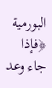البورمية
﴿فإذا جاء وعد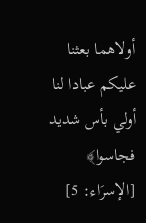أولاهما بعثنا عليكم عبادا لنا أولي بأس شديد فجاسوا﴾ [الإسرَاء: 5]